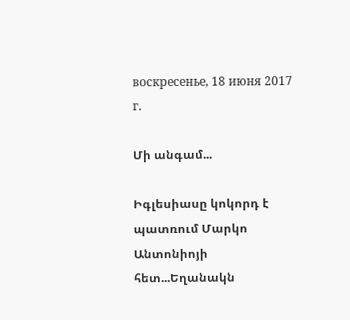воскресенье, 18 июня 2017 г.

Մի անգամ...

Իգլեսիասը կոկորդ է պատռում Մարկո Անտոնիոյի հետ...Եղանակն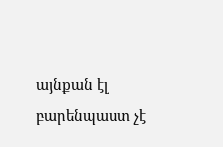այնքան էլ բարենպաստ չէ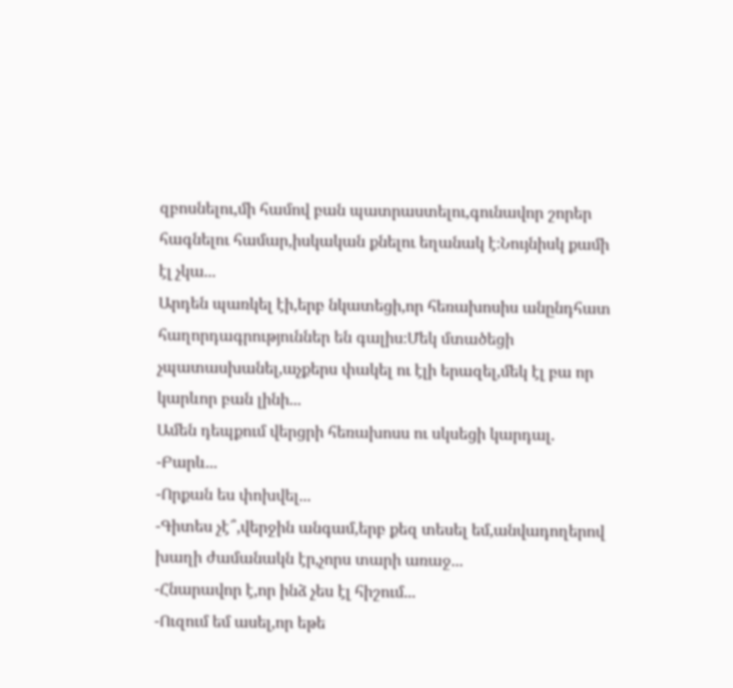զբոսնելու,մի համով բան պատրաստելու,գունավոր շորեր հագնելու համար,իսկական քնելու եղանակ է։Նույնիսկ քամի էլ չկա...
Արդեն պառկել էի,երբ նկատեցի,որ հեռախոսիս անընդհատ հաղորդագրություններ են գալիս։Մեկ մտածեցի չպատասխանել,աչքերս փակել ու էլի երազել,մեկ էլ բա որ կարևոր բան լինի...
Ամեն դեպքում վերցրի հեռախոսս ու սկսեցի կարդալ.
-Բարև...
-Որքան ես փոխվել...
-Գիտես չէ՞,վերջին անգամ,երբ քեզ տեսել եմ,անվադողերով խաղի ժամանակն էր,չորս տարի առաջ...
-Հնարավոր է,որ ինձ չես էլ հիշում...
-Ուզում եմ ասել,որ եթե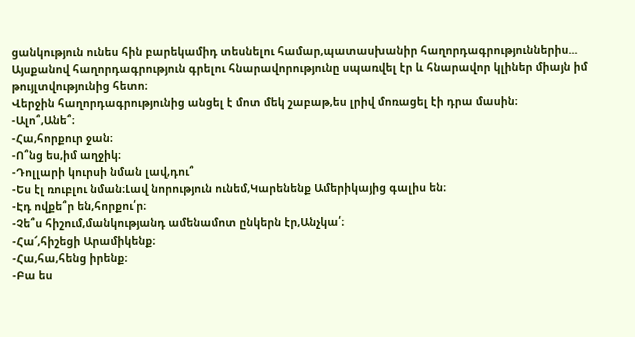ցանկություն ունես հին բարեկամիդ տեսնելու համար,պատասխանիր հաղորդագրություններիս...
Այսքանով հաղորդագրություն գրելու հնարավորությունը սպառվել էր և հնարավոր կլիներ միայն իմ թույլտվությունից հետո։
Վերջին հաղորդագրությունից անցել է մոտ մեկ շաբաթ,ես լրիվ մոռացել էի դրա մասին։
-Ալո՞,Անե՞։
-Հա,հորքուր ջան։
-Ո՞նց ես,իմ աղջիկ։
-Դոլլարի կուրսի նման լավ,դու՞
-Ես էլ ռուբլու նման։Լավ նորություն ունեմ,Կարենենք Ամերիկայից գալիս են։
-Էդ ովքե՞ր են,հորքու՛ր։
-Չե՞ս հիշում,մանկությանդ ամենամոտ ընկերն էր,Անչկա՛։
-Հա՜,հիշեցի Արամիկենք։
-Հա,հա,հենց իրենք։
-Բա ես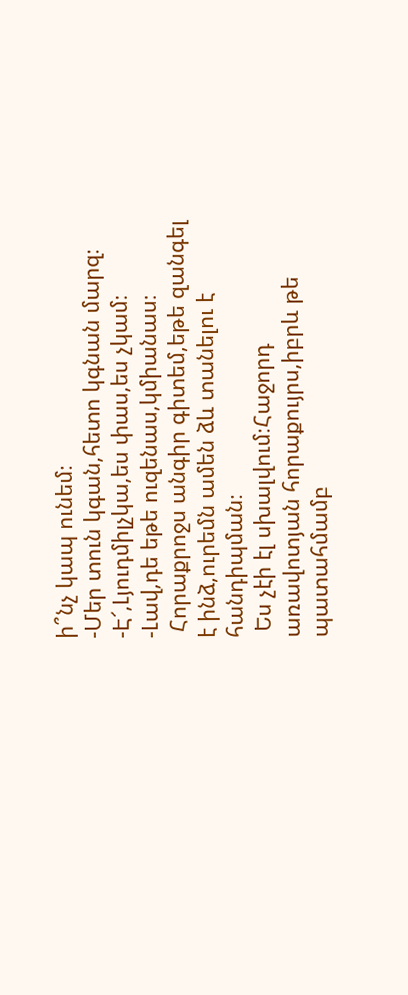ի՞նչ կապ ունեմ։
-Մեր տուն կգան,հետո կգնան մարզ։
-Է՜,Լյուդմիլչկա,ես փաս,ես չկամ։
-Լավ,դե եթե ուզենաս,կմիանաս։
 Հորաքրոջս անգիր գիտեմ,եթե զանգել է ինձ,ուրեմն ամեն ձև տանելու է հանդիպման։
 Ես չէի էլ սխալվում։Հաջորդ առավոտյան հորաքույրս,իբրև թե պատահմամբ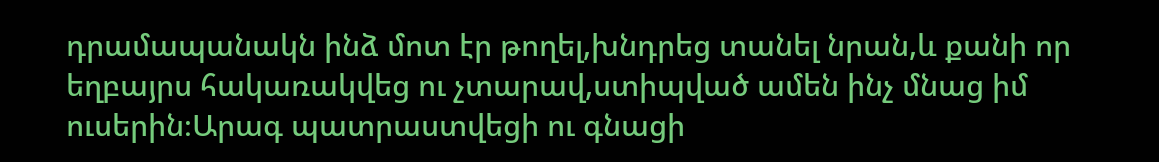դրամապանակն ինձ մոտ էր թողել,խնդրեց տանել նրան,և քանի որ եղբայրս հակառակվեց ու չտարավ,ստիպված ամեն ինչ մնաց իմ ուսերին։Արագ պատրաստվեցի ու գնացի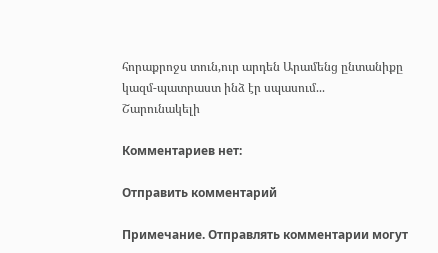հորաքրոջս տուն,ուր արդեն Արամենց ընտանիքը կազմ-պատրաստ ինձ էր սպասում...
Շարունակելի

Комментариев нет:

Отправить комментарий

Примечание. Отправлять комментарии могут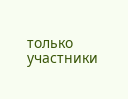только участники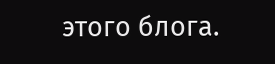этого блога.